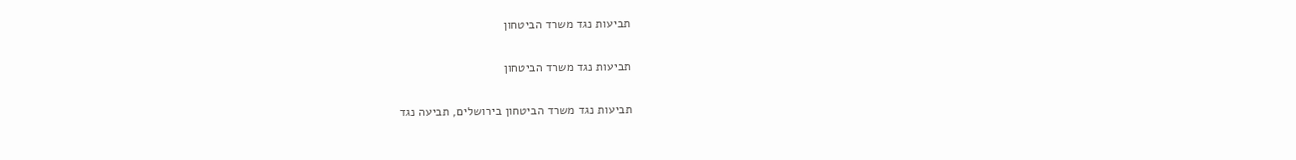תביעות נגד משרד הביטחון

תביעות נגד משרד הביטחון

תביעות נגד משרד הביטחון בירושלים, תביעה נגד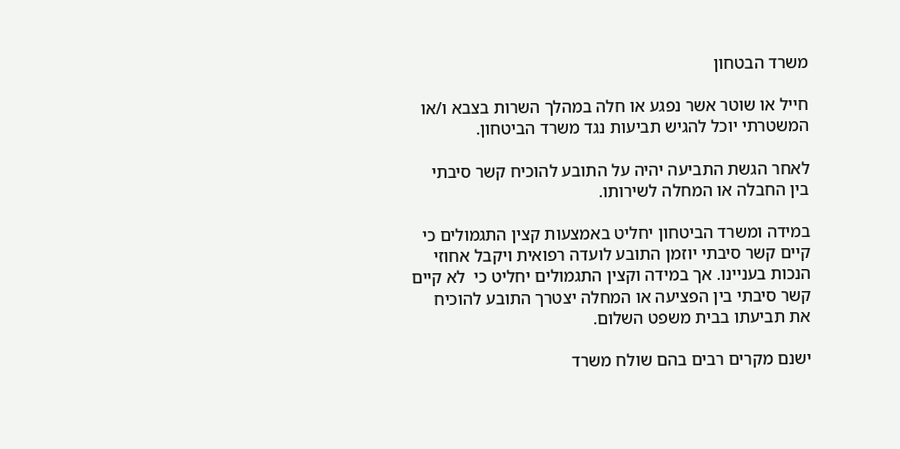משרד הבטחון

חייל או שוטר אשר נפגע או חלה במהלך השרות בצבא ו/או המשטרתי יוכל להגיש תביעות נגד משרד הביטחון.

לאחר הגשת התביעה יהיה על התובע להוכיח קשר סיבתי בין החבלה או המחלה לשירותו.

במידה ומשרד הביטחון יחליט באמצעות קצין התגמולים כי קיים קשר סיבתי יוזמן התובע לועדה רפואית ויקבל אחוזי הנכות בעניינו. אך במידה וקצין התגמולים יחליט כי  לא קיים קשר סיבתי בין הפציעה או המחלה יצטרך התובע להוכיח את תביעתו בבית משפט השלום.

ישנם מקרים רבים בהם שולח משרד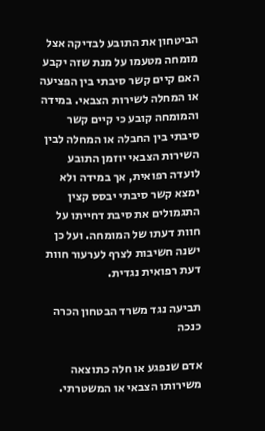הביטחון את התובע לבדיקה אצל מומחה מטעמו על מנת שזה יקבע האם קיים קשר סיבתי בין הפציעה או המחלה לשירות הצבאי. במידה והמומחה קובע כי קיים קשר סיבתי בין החבלה או המחלה לבין השירות הצבאי יוזמן התובע לועדה רפואית, אך במידה ולא ימצא קשר סיבתי יבסס קצין התגמולים את סיבת דחייתו על חוות דעתו של המומחה. ועל כן ישנה חשיבות לצרף לערעור חוות דעת רפואית נגדית.

תביעה נגד משרד הבטחון הכרה כנכה

אדם שנפגע או חלה כתוצאה משירותו הצבאי או המשטרתי.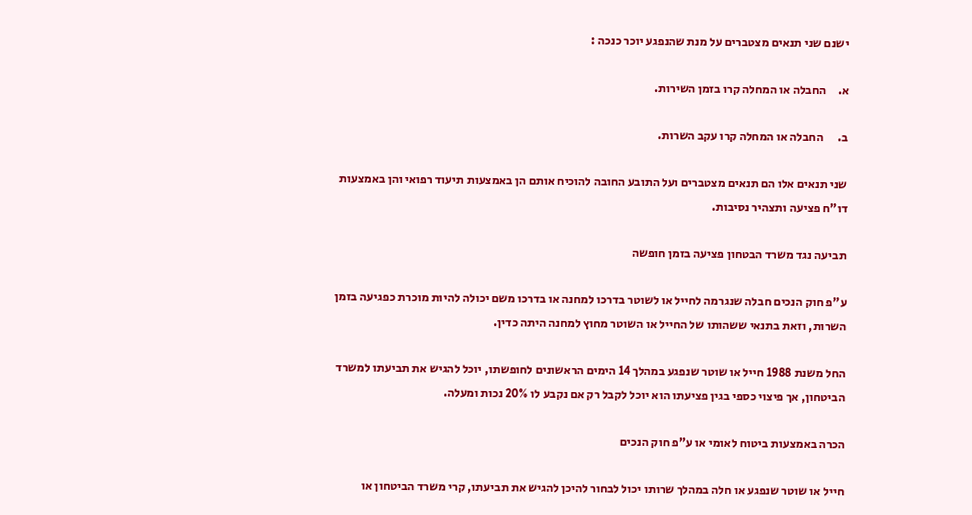ישנם שני תנאים מצטברים על מנת שהנפגע יוכר כנכה :

א.     החבלה או המחלה קרו בזמן השירות.

ב.      החבלה או המחלה קרו עקב השרות.

שני תנאים אלו הם תנאים מצטברים ועל התובע החובה להוכיח אותם הן באמצעות תיעוד רפואי והן באמצעות דו"ח פציעה ותצהיר נסיבות.

תביעה נגד משרד הבטחון פציעה בזמן חופשה

ע"פ חוק הנכים חבלה שנגרמה לחייל או לשוטר בדרכו למחנה או בדרכו משם יכולה להיות מוכרת כפגיעה בזמן השרות, וזאת בתנאי ששהותו של החייל או השוטר מחוץ למחנה היתה כדין.

החל משנת 1988 חייל או שוטר שנפגע במהלך 14 הימים הראשונים לחופשתו, יוכל להגיש את תביעתו למשרד הביטחון, אך פיצוי כספי בגין פציעתו הוא יוכל לקבל רק אם נקבע לו 20% נכות ומעלה.

הכרה באמצעות ביטוח לאומי או ע"פ חוק הנכים

חייל או שוטר שנפגע או חלה במהלך שרותו יכול לבחור להיכן להגיש את תביעתו, קרי משרד הביטחון או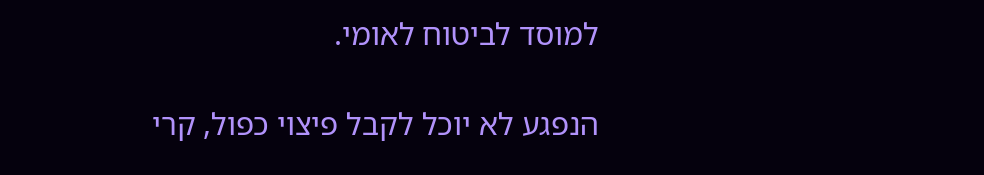למוסד לביטוח לאומי.

הנפגע לא יוכל לקבל פיצוי כפול, קרי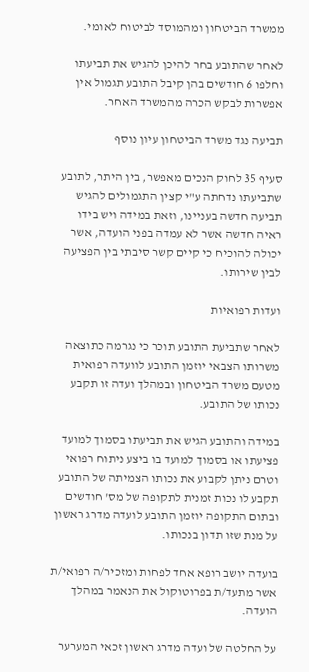ממשרד הביטחון ומהמוסד לביטוח לאומי.

לאחר שהתובע בחר להיכן להגיש את תביעתו וחלפו 6 חודשים בהן קיבל התובע תגמול אין אפשרות לבקש הכרה מהמשרד האחר.

תביעה נגד משרד הביטחון עיון נוסף

סעיף 35 לחוק הנכים מאפשר, בין היתר, לתובע שתביעתו נדחתה ע"י קצין התגמולים להגיש תביעה חדשה בעניינו, וזאת במידה ויש בידו ראיה חדשה אשר לא עמדה בפני הועדה, אשר יכולה להוכיח כי קיים קשר סיבתי בין הפציעה לבין שירותו.

ועדות רפואיות

לאחר שתביעת התובע תוכר כי נגרמה כתוצאה משרותו הצבאי יוזמן התובע לוועדה רפואית מטעם משרד הביטחון ובמהלך ועדה זו תקבע נכותו של התובע.

במידה והתובע הגיש את תביעתו בסמוך למועד פציעתו או בסמוך למועד בו ביצע ניתוח רפואי וטרם ניתן לקבוע את נכותו הצמיתה של התובע תקבע לו נכות זמנית לתקופה של מס' חודשים ובתום התקופה יוזמן התובע לועדה מדרג ראשון על מנת שזו תדון בנכותו.

בועדה יושב רופא אחד לפחות ומזכיר/ה רפואי/ת אשר מתעד/ת בפרוטוקול את הנאמר במהלך הועדה.

על החלטה של ועדה מדרג ראשון זכאי המערער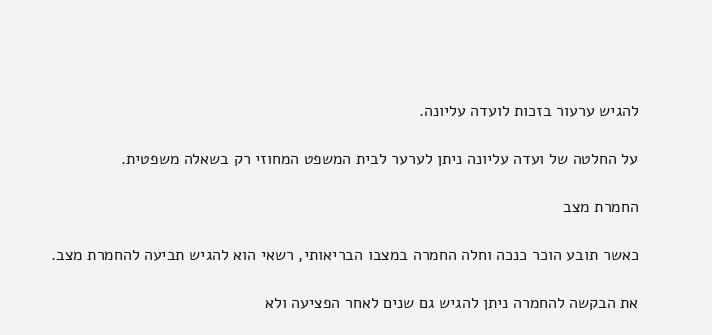להגיש ערעור בזכות לועדה עליונה.

על החלטה של ועדה עליונה ניתן לערער לבית המשפט המחוזי רק בשאלה משפטית.

החמרת מצב

כאשר תובע הוכר כנכה וחלה החמרה במצבו הבריאותי, רשאי הוא להגיש תביעה להחמרת מצב.

את הבקשה להחמרה ניתן להגיש גם שנים לאחר הפציעה ולא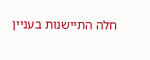חלה התיישנות בעניין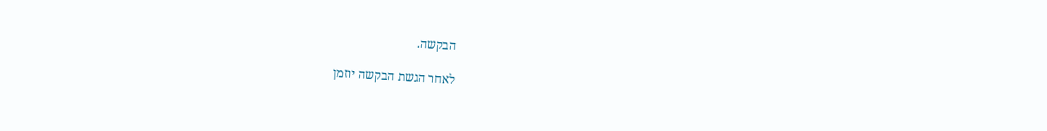הבקשה.

לאחר הגשת הבקשה יוזמן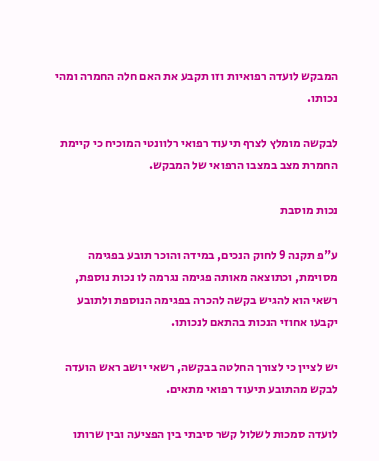המבקש לועדה רפואיות וזו תקבע את האם חלה החמרה ומהי נכותו.

לבקשה מומלץ לצרף תיעוד רפואי רלוונטי המוכיח כי קיימת החמרת מצב במצבו הרפואי של המבקש.

נכות מוסבת

ע"פ תקנה 9 לחוק הנכים, במידה והוכר תובע בפגימה מסוימת, וכתוצאה מאותה פגימה נגרמה לו נכות נוספת, רשאי הוא להגיש בקשה להכרה בפגימה הנוספת ולתובע יקבעו אחוזי הנכות בהתאם לנכותו.

יש לציין כי לצורך החלטה בבקשה, רשאי יושב ראש הועדה לבקש מהתובע תיעוד רפואי מתאים.

לועדה סמכות לשלול קשר סיבתי בין הפציעה ובין שרותו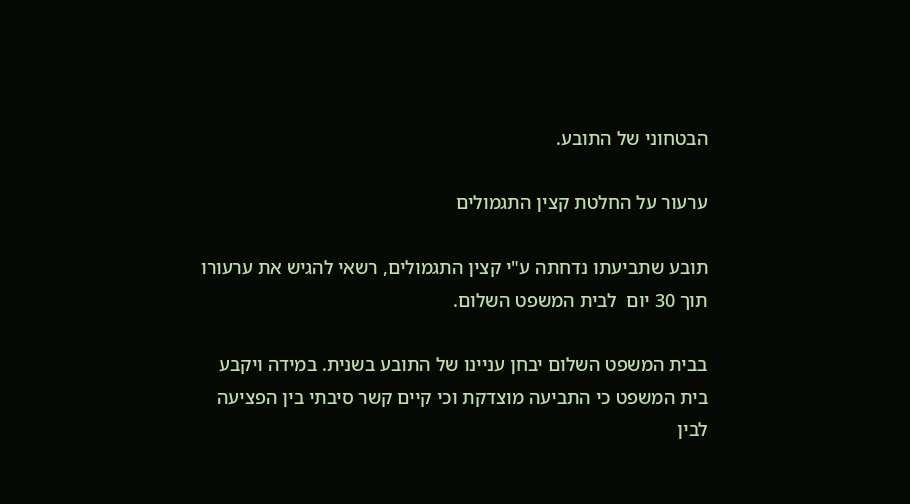הבטחוני של התובע.

ערעור על החלטת קצין התגמולים

תובע שתביעתו נדחתה ע"י קצין התגמולים, רשאי להגיש את ערעורו תוך 30 יום  לבית המשפט השלום.

בבית המשפט השלום יבחן עניינו של התובע בשנית. במידה ויקבע בית המשפט כי התביעה מוצדקת וכי קיים קשר סיבתי בין הפציעה לבין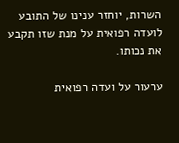השרות, יוחזר ענינו של התובע לועדה רפואית על מנת שזו תקבע את נכותו.

ערעור על ועדה רפואית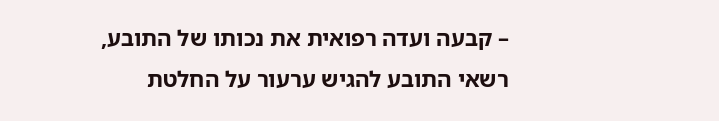– קבעה ועדה רפואית את נכותו של התובע, רשאי התובע להגיש ערעור על החלטת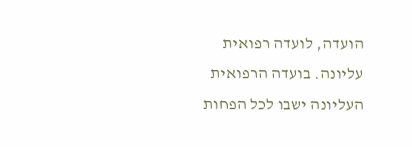הועדה, לועדה רפואית עליונה. בועדה הרפואית העליונה ישבו לכל הפחות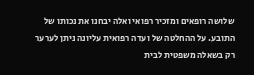שלושה רופאים ומזכיר רפואי ואלה יבחנו את נכותו של התובע. על ההחלטה של ועדה רפואית עליונה ניתן לערער רק בשאלה משפטית לבית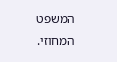המשפט המחוזי.